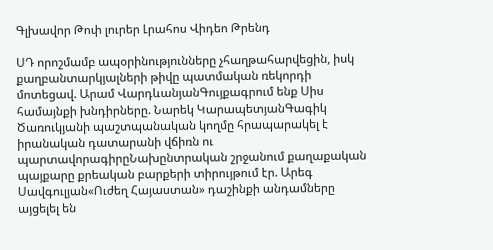Գլխավոր Թոփ լուրեր Լրահոս Վիդեո Թրենդ

ՍԴ որոշմամբ ապօրինությունները չհաղթահարվեցին, իսկ քաղբանտարկյալների թիվը պատմական ռեկորդի մոտեցավ. Արամ ՎարդևանյանԳույքագրում ենք Սիս համայնքի խնդիրները. Նարեկ ԿարապետյանԳագիկ Ծառուկյանի պաշտպանական կողմը հրապարակել է իրանական դատարանի վճիռն ու պարտավորագիրըՆախընտրական շրջանում քաղաքական պայքարը քրեական բարքերի տիրույթում էր. Արեգ Սավգուլյան«Ուժեղ Հայաստան» դաշինքի անդամները այցելել են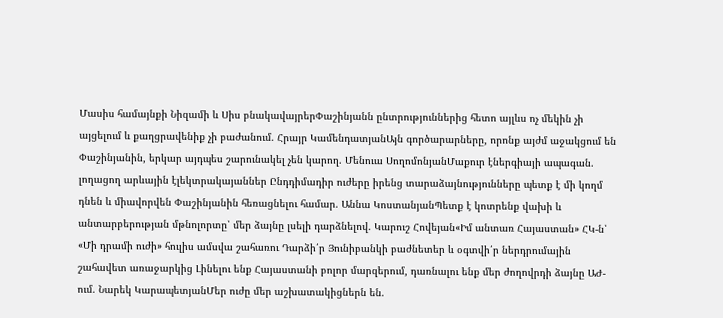Մասիս համայնքի Նիզամի և Սիս բնակավայրերՓաշինյանն ընտրություններից հետո այլևս ոչ մեկին չի այցելում և քաղցրավենիք չի բաժանում. Հրայր ԿամենդատյանԱյն գործարարները, որոնք այժմ աջակցում են Փաշինյանին, երկար այդպես շարունակել չեն կարող. Մենուա ՍողոմոնյանՄաքուր էներգիայի ապագան. լողացող արևային էլեկտրակայաններ Ընդդիմադիր ուժերը իրենց տարաձայնությունները պետք է մի կողմ դնեն և միավորվեն Փաշինյանին հեռացնելու համար. Աննա ԿոստանյանՊետք է կոտրենք վախի և անտարբերության մթնոլորտը՝ մեր ձայնը լսելի դարձնելով. Կարուշ Հովեյան«Իմ անտառ Հայաստան» ՀԿ-ն՝ «Մի դրամի ուժի» հուլիս ամսվա շահառու Դարձի՛ր Յունիբանկի բաժնետեր և օգտվի՛ր ներդրումային շահավետ առաջարկից Լինելու ենք Հայաստանի բոլոր մարզերում, դառնալու ենք մեր ժողովրդի ձայնը ԱԺ-ում. Նարեկ ԿարապետյանՄեր ուժը մեր աշխատակիցներն են.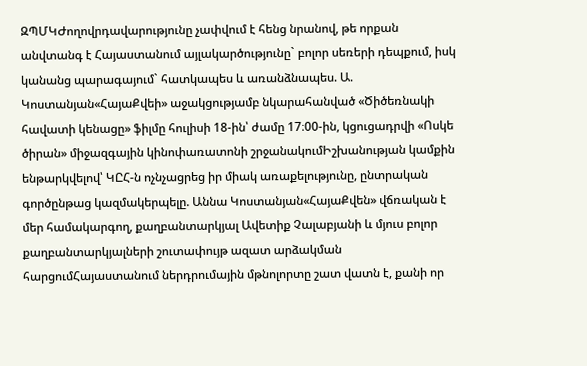ԶՊՄԿԺողովրդավարությունը չափվում է հենց նրանով, թե որքան անվտանգ է Հայաստանում այլակարծությունը` բոլոր սեռերի դեպքում, իսկ կանանց պարագայում` հատկապես և առանձնապես. Ա. Կոստանյան«ՀայաՔվեի» աջակցությամբ նկարահանված «Ծիծեռնակի հավատի կենացը» ֆիլմը հուլիսի 18-ին՝ ժամը 17։00-ին, կցուցադրվի «Ոսկե ծիրան» միջազգային կինոփառատոնի շրջանակումԻշխանության կամքին ենթարկվելով՝ ԿԸՀ-ն ոչնչացրեց իր միակ առաքելությունը, ընտրական գործընթաց կազմակերպելը. Աննա Կոստանյան«ՀայաՔվեն» վճռական է մեր համակարգող, քաղբանտարկյալ Ավետիք Չալաբյանի և մյուս բոլոր քաղբանտարկյալների շուտափույթ ազատ արձակման հարցումՀայաստանում ներդրումային մթնոլորտը շատ վատն է, քանի որ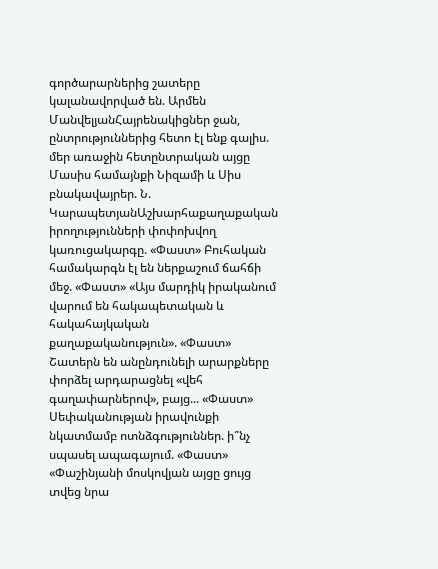գործարարներից շատերը կալանավորված են. Արմեն ՄանվելյանՀայրենակիցներ ջան, ընտրություններից հետո էլ ենք գալիս. մեր առաջին հետընտրական այցը Մասիս համայնքի Նիզամի և Սիս բնակավայրեր. Ն. ԿարապետյանԱշխարհաքաղաքական իրողությունների փոփոխվող կառուցակարգը. «Փաստ» Բուհական համակարգն էլ են ներքաշում ճահճի մեջ. «Փաստ» «Այս մարդիկ իրականում վարում են հակապետական և հակահայկական քաղաքականություն». «Փաստ» Շատերն են անընդունելի արարքները փորձել արդարացնել «վեհ գաղափարներով», բայց... «Փաստ» Սեփականության իրավունքի նկատմամբ ոտնձգություններ. ի՞նչ սպասել ապագայում. «Փաստ» «Փաշինյանի մոսկովյան այցը ցույց տվեց նրա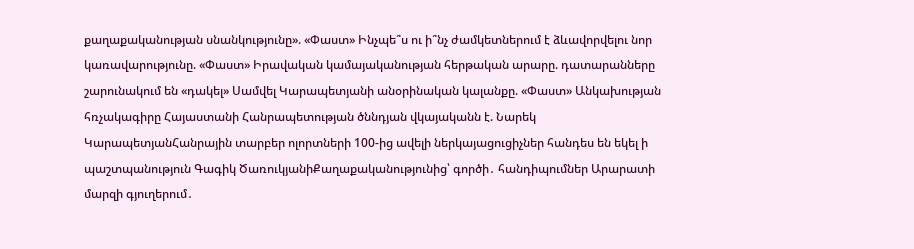քաղաքականության սնանկությունը». «Փաստ» Ինչպե՞ս ու ի՞նչ ժամկետներում է ձևավորվելու նոր կառավարությունը. «Փաստ» Իրավական կամայականության հերթական արարը. դատարանները շարունակում են «դակել» Սամվել Կարապետյանի անօրինական կալանքը. «Փաստ» Անկախության հռչակագիրը Հայաստանի Հանրապետության ծննդյան վկայականն է. Նարեկ ԿարապետյանՀանրային տարբեր ոլորտների 100-ից ավելի ներկայացուցիչներ հանդես են եկել ի պաշտպանություն Գագիկ ԾառուկյանիՔաղաքականությունից՝ գործի․ հանդիպումներ Արարատի մարզի գյուղերում․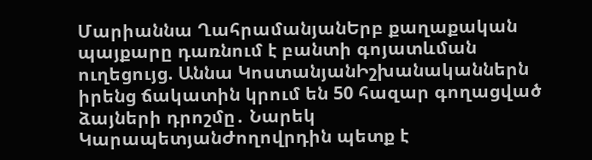Մարիաննա ՂահրամանյանԵրբ քաղաքական պայքարը դառնում է բանտի գոյատևման ուղեցույց. Աննա ԿոստանյանԻշխանականներն իրենց ճակատին կրում են 50 հազար գողացված ձայների դրոշմը․ Նարեկ ԿարապետյանԺողովրդին պետք է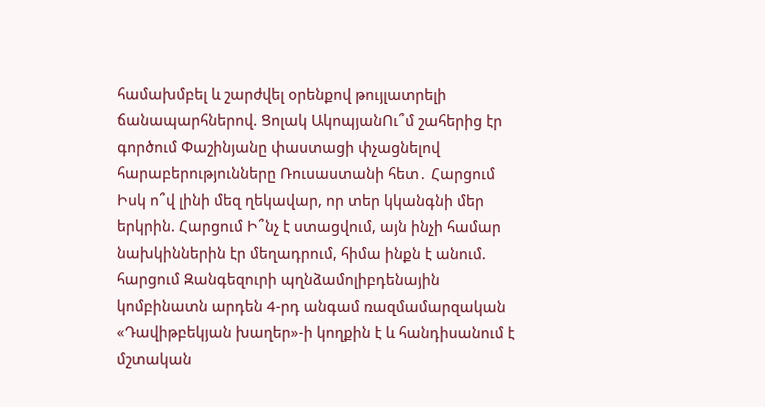համախմբել և շարժվել օրենքով թույլատրելի ճանապարհներով. Ցոլակ ԱկոպյանՈւ՞մ շահերից էր գործում Փաշինյանը փաստացի փչացնելով հարաբերությունները Ռուսաստանի հետ․ Հարցում Իսկ ո՞վ լինի մեզ ղեկավար, որ տեր կկանգնի մեր երկրին. Հարցում Ի՞նչ է ստացվում, այն ինչի համար նախկիններին էր մեղադրում, հիմա ինքն է անում. հարցում Զանգեզուրի պղնձամոլիբդենային կոմբինատն արդեն 4-րդ անգամ ռազմամարզական «Դավիթբեկյան խաղեր»-ի կողքին է և հանդիսանում է մշտական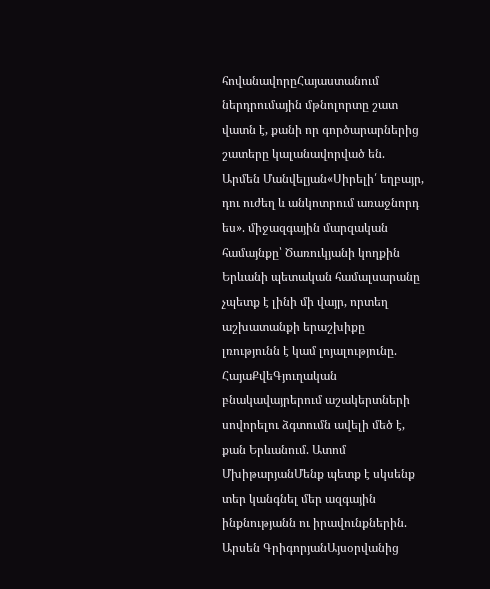հովանավորըՀայաստանում ներդրումային մթնոլորտը շատ վատն է, քանի որ գործարարներից շատերը կալանավորված են. Արմեն Մանվելյան«Սիրելի՛ եղբայր, դու ուժեղ և անկոտրում առաջնորդ ես». միջազգային մարզական համայնքը՝ Ծառուկյանի կողքին Երևանի պետական համալսարանը չպետք է լինի մի վայր, որտեղ աշխատանքի երաշխիքը լռությունն է կամ լոյալությունը. ՀայաՔվեԳյուղական բնակավայրերում աշակերտների սովորելու ձգտումն ավելի մեծ է, քան Երևանում. Ատոմ ՄխիթարյանՄենք պետք է սկսենք տեր կանգնել մեր ազգային ինքնությանն ու իրավունքներին. Արսեն ԳրիգորյանԱյսօրվանից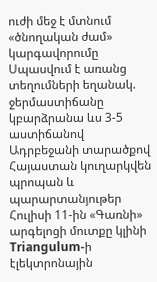ուժի մեջ է մտնում «ծնողական ժամ» կարգավորումը Սպասվում է առանց տեղումների եղանակ. ջերմաստիճանը կբարձրանա ևս 3-5 աստիճանով Ադրբեջանի տարածքով Հայաստան կուղարկվեն պրոպան և պարարտանյութեր Հուլիսի 11-ին «Գառնի» արգելոցի մուտքը կլինի Triangulum-ի էլեկտրոնային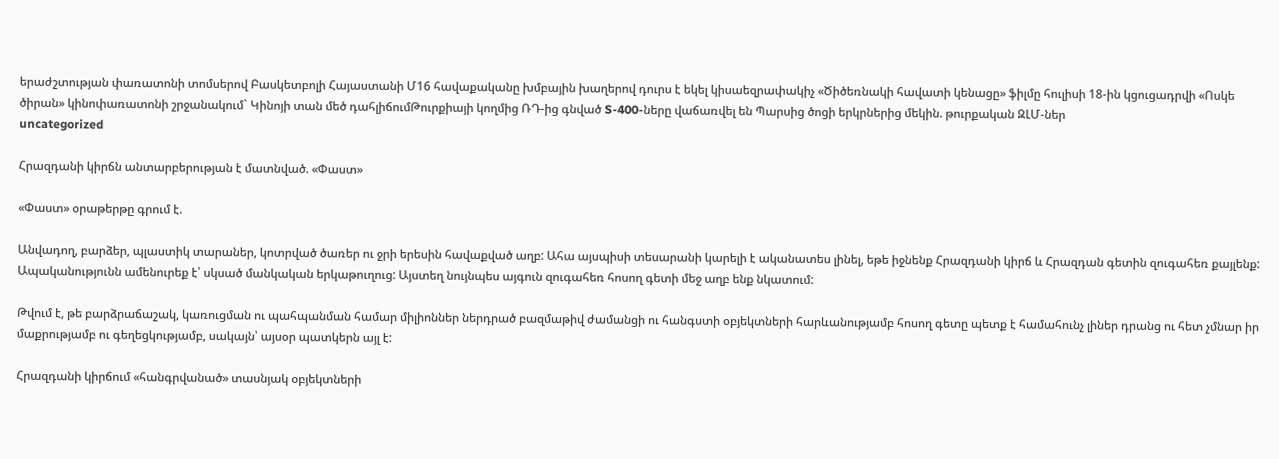երաժշտության փառատոնի տոմսերով Բասկետբոլի Հայաստանի Մ16 հավաքականը խմբային խաղերով դուրս է եկել կիսաեզրափակիչ «Ծիծեռնակի հավատի կենացը» ֆիլմը հուլիսի 18-ին կցուցադրվի «Ոսկե ծիրան» կինոփառատոնի շրջանակում` Կինոյի տան մեծ դահլիճումԹուրքիայի կողմից ՌԴ-ից գնված S-400-ները վաճառվել են Պարսից ծոցի երկրներից մեկին. թուրքական ԶԼՄ-ներ
uncategorized

Հրազդանի կիրճն անտարբերության է մատնված. «Փաստ»

«Փաստ» օրաթերթը գրում է.

Անվադող, բարձեր, պլաստիկ տարաներ, կոտրված ծառեր ու ջրի երեսին հավաքված աղբ: Ահա այսպիսի տեսարանի կարելի է ականատես լինել, եթե իջնենք Հրազդանի կիրճ և Հրազդան գետին զուգահեռ քայլենք: Ապականությունն ամենուրեք է՝ սկսած մանկական երկաթուղուց: Այստեղ նույնպես այգուն զուգահեռ հոսող գետի մեջ աղբ ենք նկատում:

Թվում է, թե բարձրաճաշակ, կառուցման ու պահպանման համար միլիոններ ներդրած բազմաթիվ ժամանցի ու հանգստի օբյեկտների հարևանությամբ հոսող գետը պետք է համահունչ լիներ դրանց ու հետ չմնար իր մաքրությամբ ու գեղեցկությամբ, սակայն՝ այսօր պատկերն այլ է:

Հրազդանի կիրճում «հանգրվանած» տասնյակ օբյեկտների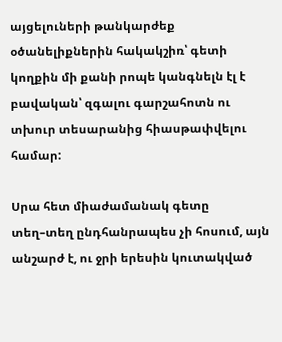այցելուների թանկարժեք օծանելիքներին հակակշիռ՝ գետի կողքին մի քանի րոպե կանգնելն էլ է բավական՝ զգալու գարշահոտն ու տխուր տեսարանից հիասթափվելու համար:

Սրա հետ միաժամանակ գետը տեղ–տեղ ընդհանրապես չի հոսում, այն անշարժ է, ու ջրի երեսին կուտակված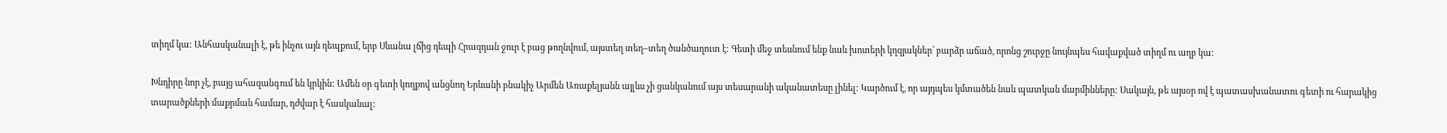տիղմ կա: Անհասկանալի է, թե ինչու այն դեպքում, երբ Սևանա լճից դեպի Հրազդան ջուր է բաց թողնվում, այստեղ տեղ–տեղ ծանծաղուտ է: Գետի մեջ տեսնում ենք նաև խոտերի կղզյակներ՝ բարձր աճած, որոնց շուրջը նույնպես հավաքված տիղմ ու աղբ կա:

Խնդիրը նոր չէ, բայց ահազանգում են կրկին: Ամեն օր գետի կողքով անցնող Երևանի բնակիչ Արմեն Առաքելյանն այլևս չի ցանկանում այս տեսարանի ականատեսը լինել: Կարծում է, որ այդպես կմտածեն նաև պատկան մարմինները: Սակայն, թե այսօր ով է պատասխանատու գետի ու հարակից տարածքների մաքրման համար, դժվար է հասկանալ: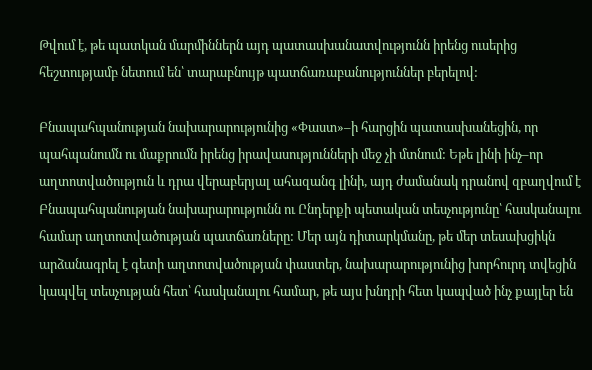Թվում է, թե պատկան մարմիններն այդ պատասխանատվությունն իրենց ուսերից հեշտությամբ նետում են՝ տարաբնույթ պատճառաբանություններ բերելով:

Բնապահպանության նախարարությունից «Փաստ»–ի հարցին պատասխանեցին, որ պահպանումն ու մաքրումն իրենց իրավասությունների մեջ չի մտնում: Եթե լինի ինչ–որ աղտոտվածություն և դրա վերաբերյալ ահազանգ լինի, այդ ժամանակ դրանով զբաղվում է Բնապահպանության նախարարությունն ու Ընդերքի պետական տեսչությունը՝ հասկանալու համար աղտոտվածության պատճառները: Մեր այն դիտարկմանը, թե մեր տեսախցիկն արձանագրել է գետի աղտոտվածության փաստեր, նախարարությունից խորհուրդ տվեցին կապվել տեսչության հետ՝ հասկանալու համար, թե այս խնդրի հետ կապված ինչ քայլեր են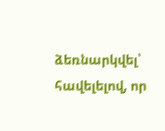ձեռնարկվել՝ հավելելով, որ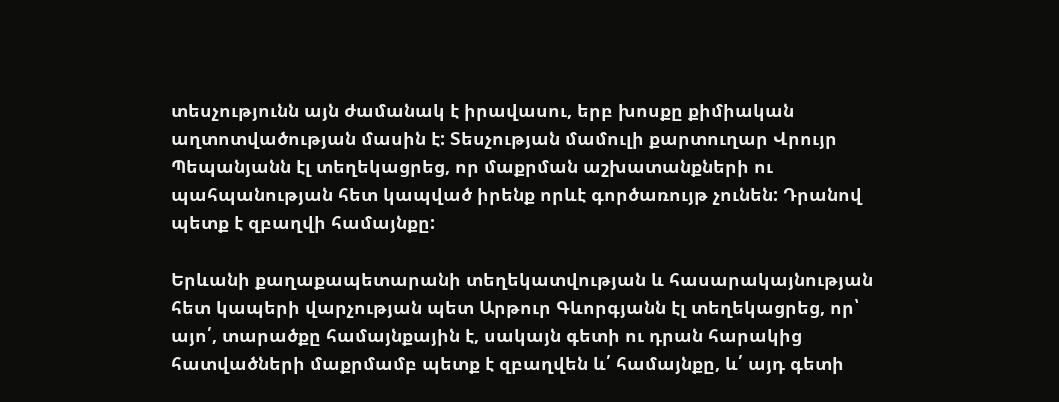տեսչությունն այն ժամանակ է իրավասու, երբ խոսքը քիմիական աղտոտվածության մասին է: Տեսչության մամուլի քարտուղար Վրույր Պեպանյանն էլ տեղեկացրեց, որ մաքրման աշխատանքների ու պահպանության հետ կապված իրենք որևէ գործառույթ չունեն: Դրանով պետք է զբաղվի համայնքը:

Երևանի քաղաքապետարանի տեղեկատվության և հասարակայնության հետ կապերի վարչության պետ Արթուր Գևորգյանն էլ տեղեկացրեց, որ՝ այո՛, տարածքը համայնքային է, սակայն գետի ու դրան հարակից հատվածների մաքրմամբ պետք է զբաղվեն և՛ համայնքը, և՛ այդ գետի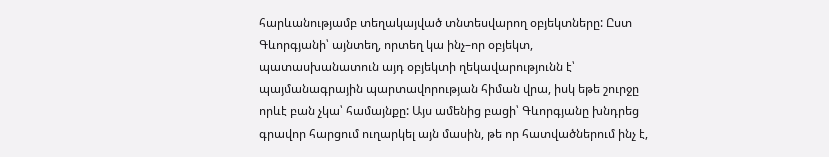հարևանությամբ տեղակայված տնտեսվարող օբյեկտները: Ըստ Գևորգյանի՝ այնտեղ, որտեղ կա ինչ–որ օբյեկտ, պատասխանատուն այդ օբյեկտի ղեկավարությունն է՝ պայմանագրային պարտավորության հիման վրա, իսկ եթե շուրջը որևէ բան չկա՝ համայնքը: Այս ամենից բացի՝ Գևորգյանը խնդրեց գրավոր հարցում ուղարկել այն մասին, թե որ հատվածներում ինչ է,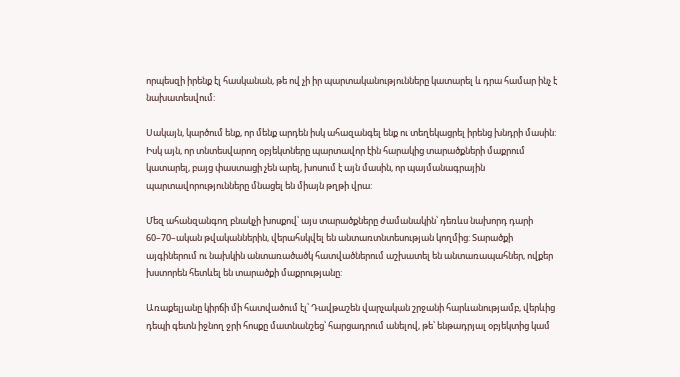որպեսզի իրենք էլ հասկանան, թե ով չի իր պարտականությունները կատարել և դրա համար ինչ է նախատեսվում:

Սակայն, կարծում ենք, որ մենք արդեն իսկ ահազանգել ենք ու տեղեկացրել իրենց խնդրի մասին: Իսկ այն, որ տնտեսվարող օբյեկտները պարտավոր էին հարակից տարածքների մաքրում կատարել, բայց փաստացի չեն արել, խոսում է այն մասին, որ պայմանագրային պարտավորությունները մնացել են միայն թղթի վրա:

Մեզ ահանզանգող բնակչի խոսքով՝ այս տարածքները ժամանակին՝ դեռևս նախորդ դարի 60–70–ական թվականներին, վերահսկվել են անտառտնտեսության կողմից: Տարածքի այգիներում ու նախկին անտառածածկ հատվածներում աշխատել են անտառապահներ, ովքեր խստորեն հետևել են տարածքի մաքրությանը:

Առաքելյանը կիրճի մի հատվածում էլ՝ Դավթաշեն վարչական շրջանի հարևանությամբ, վերևից դեպի գետն իջնող ջրի հոսքը մատնանշեց՝ հարցադրում անելով, թե՝ ենթադրյալ օբյեկտից կամ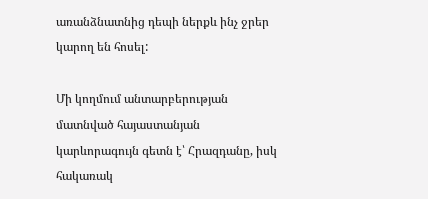առանձնատնից դեպի ներքև ինչ ջրեր կարող են հոսել:

Մի կողմում անտարբերության մատնված հայաստանյան կարևորագույն գետն է՝ Հրազդանը, իսկ հակառակ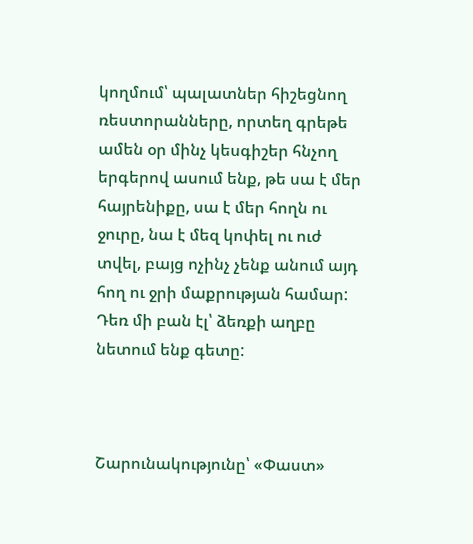կողմում՝ պալատներ հիշեցնող ռեստորանները, որտեղ գրեթե ամեն օր մինչ կեսգիշեր հնչող երգերով ասում ենք, թե սա է մեր հայրենիքը, սա է մեր հողն ու ջուրը, նա է մեզ կոփել ու ուժ տվել, բայց ոչինչ չենք անում այդ հող ու ջրի մաքրության համար: Դեռ մի բան էլ՝ ձեռքի աղբը նետում ենք գետը:



Շարունակությունը՝ «Փաստ»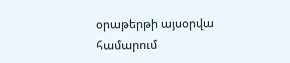օրաթերթի այսօրվա համարում